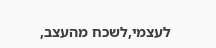לעצמי,לשכח מהעצב,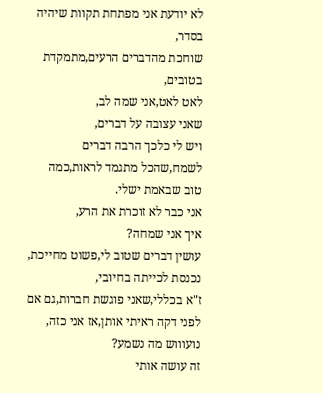לא יודעת אני מפתחת תקוות שיהיה בסדר,
שוחכת מהדברים הרעים,מתמקדת בטובים,
לאט לאט,אני שמה לב,
שאני עצובה על דברים,
ויש לי כלכך הרבה דברים לשמח,שהכל מתגמד לראות,כמה טוב שבאמת ישלי.
אני כבר לא זוכרת את הרע,
איך אני שמחה?
עושין דברים שטוב לי,פשוט מחייכת,
נכנסת לכייתה בחיובי,
ז"א בכללי,שאני פוגשת חברות,גם אם לפני דקה ראיתי אותן,אז אני כזה, נועוווש מה נשמע?
זה עושה אותי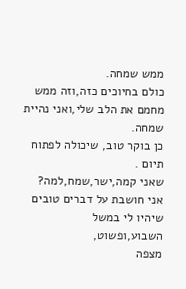ממש שמחה.
כולם בחיוכים כזה,וזה ממש מחמם את הלב שלי,ואני נהיית שמחה.
כן בוקר טוב, שיכולה לפתוח תיום .
שאני קמה,ישר,שמח,למה?
אני חושבת על דברים טובים שיהיו לי במשל השבוע,ופשוט,
מצפה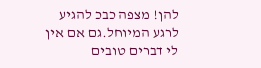להן! מצפה כבכ להגיע לרגע המיוחל.גם אם אין לי דברים טובים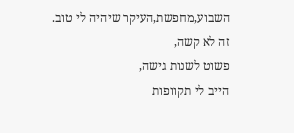השבוע,מחפשת,העיקר שיהיה לי טוב.
זה לא קשה,
פשוט לשנות גישה,
הייב לי תקוופות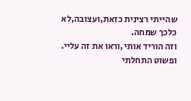שהייתי רצינית כזאת,ועצובה,לא כלכך שמחה.
וזה הוריד אותי,וראו את זה עליי.
ופשוט התחלתי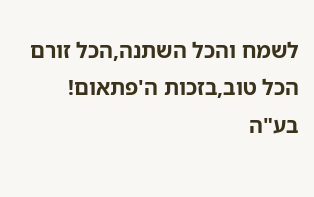לשמח והכל השתנה,הכל זורם הכל טוב,בזכות ה'פתאום!
בע"ה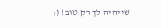שייהיה לך רק טוב! (: